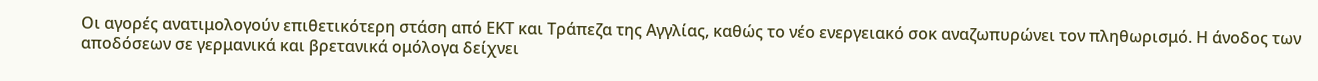Οι αγορές ανατιμολογούν επιθετικότερη στάση από ΕΚΤ και Τράπεζα της Αγγλίας, καθώς το νέο ενεργειακό σοκ αναζωπυρώνει τον πληθωρισμό. Η άνοδος των αποδόσεων σε γερμανικά και βρετανικά ομόλογα δείχνει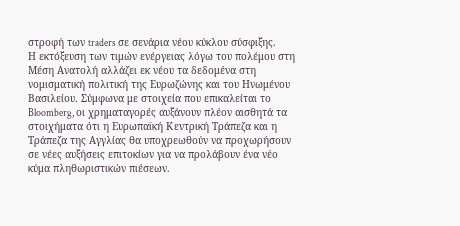στροφή των traders σε σενάρια νέου κύκλου σύσφιξης.
Η εκτόξευση των τιμών ενέργειας λόγω του πολέμου στη Μέση Ανατολή αλλάζει εκ νέου τα δεδομένα στη νομισματική πολιτική της Ευρωζώνης και του Ηνωμένου Βασιλείου. Σύμφωνα με στοιχεία που επικαλείται το Bloomberg, οι χρηματαγορές αυξάνουν πλέον αισθητά τα στοιχήματα ότι η Ευρωπαϊκή Κεντρική Τράπεζα και η Τράπεζα της Αγγλίας θα υποχρεωθούν να προχωρήσουν σε νέες αυξήσεις επιτοκίων για να προλάβουν ένα νέο κύμα πληθωριστικών πιέσεων.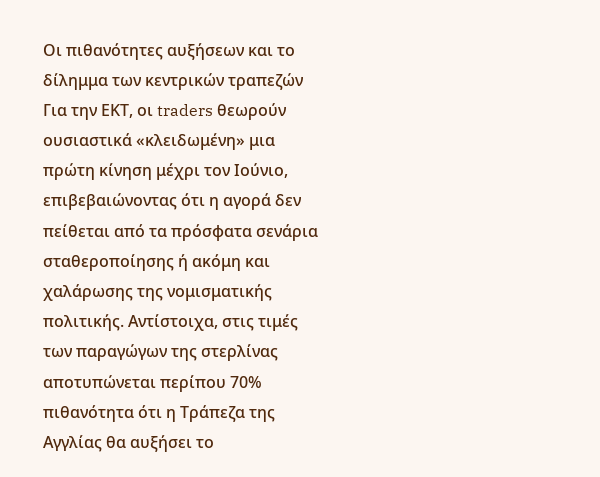Οι πιθανότητες αυξήσεων και το δίλημμα των κεντρικών τραπεζών
Για την ΕΚΤ, οι traders θεωρούν ουσιαστικά «κλειδωμένη» μια πρώτη κίνηση μέχρι τον Ιούνιο, επιβεβαιώνοντας ότι η αγορά δεν πείθεται από τα πρόσφατα σενάρια σταθεροποίησης ή ακόμη και χαλάρωσης της νομισματικής πολιτικής. Αντίστοιχα, στις τιμές των παραγώγων της στερλίνας αποτυπώνεται περίπου 70% πιθανότητα ότι η Τράπεζα της Αγγλίας θα αυξήσει το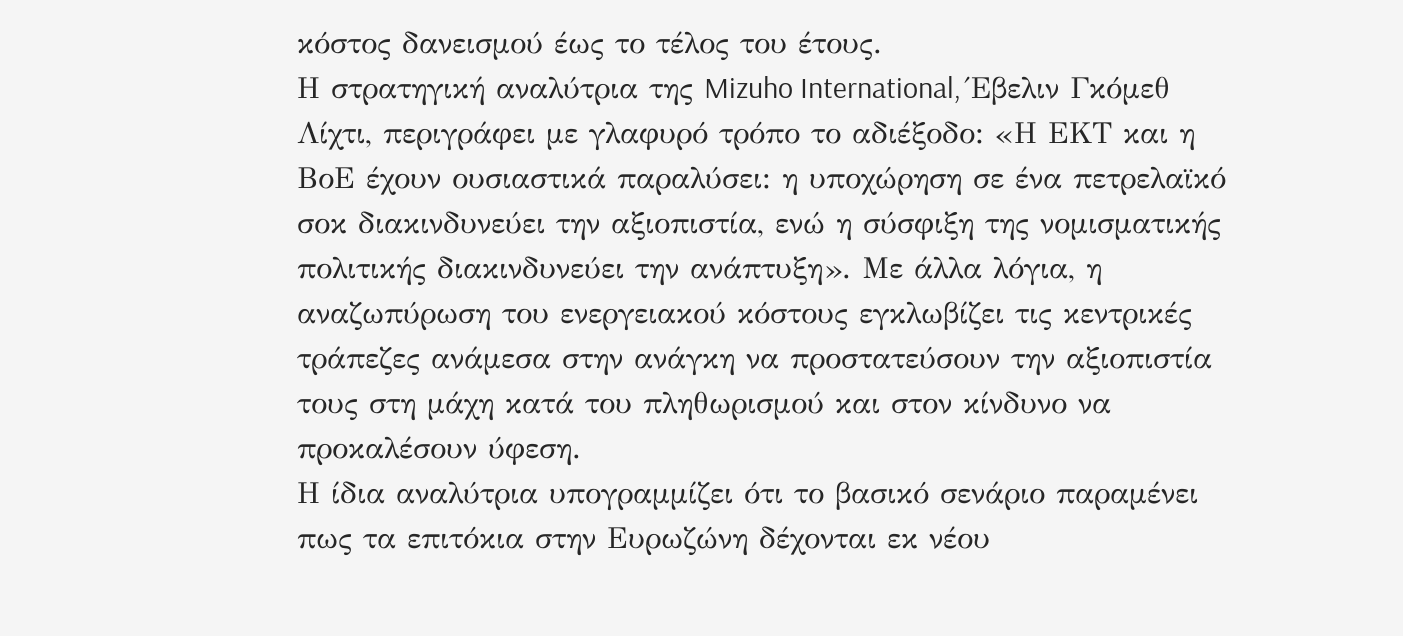κόστος δανεισμού έως το τέλος του έτους.
Η στρατηγική αναλύτρια της Mizuho International, Έβελιν Γκόμεθ Λίχτι, περιγράφει με γλαφυρό τρόπο το αδιέξοδο: «Η ΕΚΤ και η ΒοΕ έχουν ουσιαστικά παραλύσει: η υποχώρηση σε ένα πετρελαϊκό σοκ διακινδυνεύει την αξιοπιστία, ενώ η σύσφιξη της νομισματικής πολιτικής διακινδυνεύει την ανάπτυξη». Με άλλα λόγια, η αναζωπύρωση του ενεργειακού κόστους εγκλωβίζει τις κεντρικές τράπεζες ανάμεσα στην ανάγκη να προστατεύσουν την αξιοπιστία τους στη μάχη κατά του πληθωρισμού και στον κίνδυνο να προκαλέσουν ύφεση.
Η ίδια αναλύτρια υπογραμμίζει ότι το βασικό σενάριο παραμένει πως τα επιτόκια στην Ευρωζώνη δέχονται εκ νέου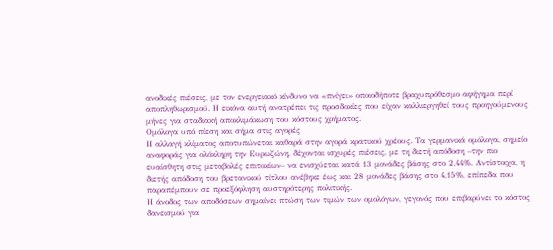ανοδικές πιέσεις, με τον ενεργειακό κίνδυνο να «πνίγει» οποιοδήποτε βραχυπρόθεσμο αφήγημα περί αποπληθωρισμού. Η εικόνα αυτή ανατρέπει τις προσδοκίες που είχαν καλλιεργηθεί τους προηγούμενους μήνες για σταδιακή αποκλιμάκωση του κόστους χρήματος.
Ομόλογα υπό πίεση και σήμα στις αγορές
Η αλλαγή κλίματος αποτυπώνεται καθαρά στην αγορά κρατικού χρέους. Τα γερμανικά ομόλογα, σημείο αναφοράς για ολόκληρη την Ευρωζώνη, δέχονται ισχυρές πιέσεις, με τη διετή απόδοση –την πιο ευαίσθητη στις μεταβολές επιτοκίων– να ενισχύεται κατά 13 μονάδες βάσης στο 2,44%. Αντίστοιχα, η διετής απόδοση του βρετανικού τίτλου ανέβηκε έως και 28 μονάδες βάσης στο 4,15%, επίπεδα που παραπέμπουν σε προεξόφληση αυστηρότερης πολιτικής.
Η άνοδος των αποδόσεων σημαίνει πτώση των τιμών των ομολόγων, γεγονός που επιβαρύνει το κόστος δανεισμού για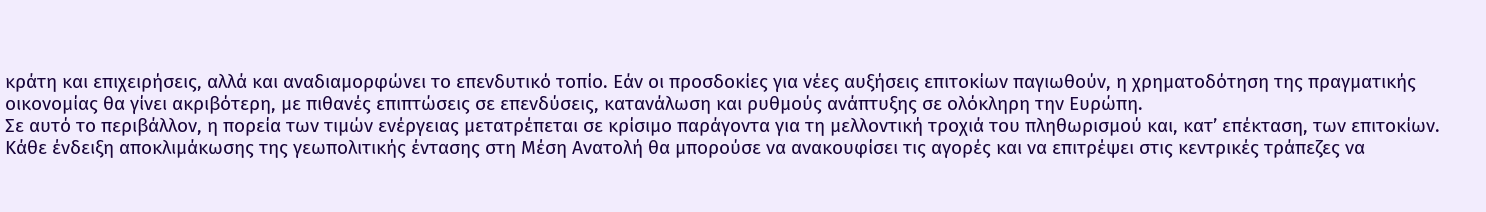κράτη και επιχειρήσεις, αλλά και αναδιαμορφώνει το επενδυτικό τοπίο. Εάν οι προσδοκίες για νέες αυξήσεις επιτοκίων παγιωθούν, η χρηματοδότηση της πραγματικής οικονομίας θα γίνει ακριβότερη, με πιθανές επιπτώσεις σε επενδύσεις, κατανάλωση και ρυθμούς ανάπτυξης σε ολόκληρη την Ευρώπη.
Σε αυτό το περιβάλλον, η πορεία των τιμών ενέργειας μετατρέπεται σε κρίσιμο παράγοντα για τη μελλοντική τροχιά του πληθωρισμού και, κατ’ επέκταση, των επιτοκίων. Κάθε ένδειξη αποκλιμάκωσης της γεωπολιτικής έντασης στη Μέση Ανατολή θα μπορούσε να ανακουφίσει τις αγορές και να επιτρέψει στις κεντρικές τράπεζες να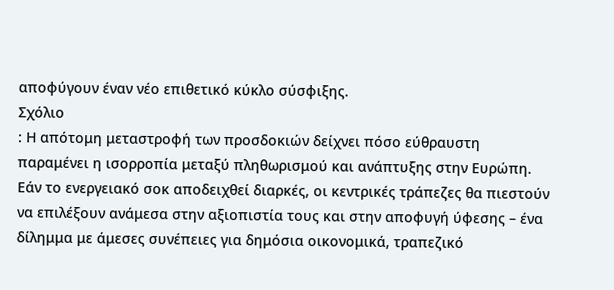αποφύγουν έναν νέο επιθετικό κύκλο σύσφιξης.
Σχόλιο
: Η απότομη μεταστροφή των προσδοκιών δείχνει πόσο εύθραυστη παραμένει η ισορροπία μεταξύ πληθωρισμού και ανάπτυξης στην Ευρώπη. Εάν το ενεργειακό σοκ αποδειχθεί διαρκές, οι κεντρικές τράπεζες θα πιεστούν να επιλέξουν ανάμεσα στην αξιοπιστία τους και στην αποφυγή ύφεσης – ένα δίλημμα με άμεσες συνέπειες για δημόσια οικονομικά, τραπεζικό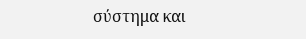σύστημα και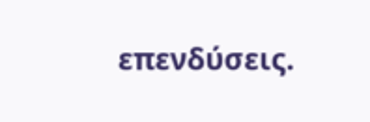επενδύσεις.